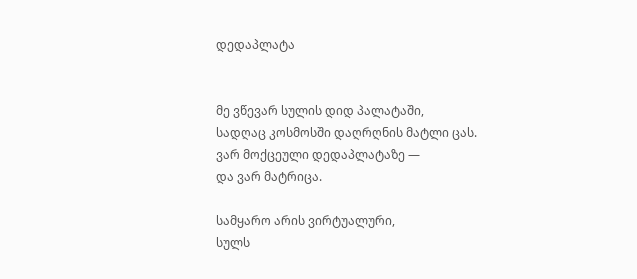დედაპლატა


მე ვწევარ სულის დიდ პალატაში,
სადღაც კოსმოსში დაღრღნის მატლი ცას.
ვარ მოქცეული დედაპლატაზე —
და ვარ მატრიცა.

სამყარო არის ვირტუალური,
სულს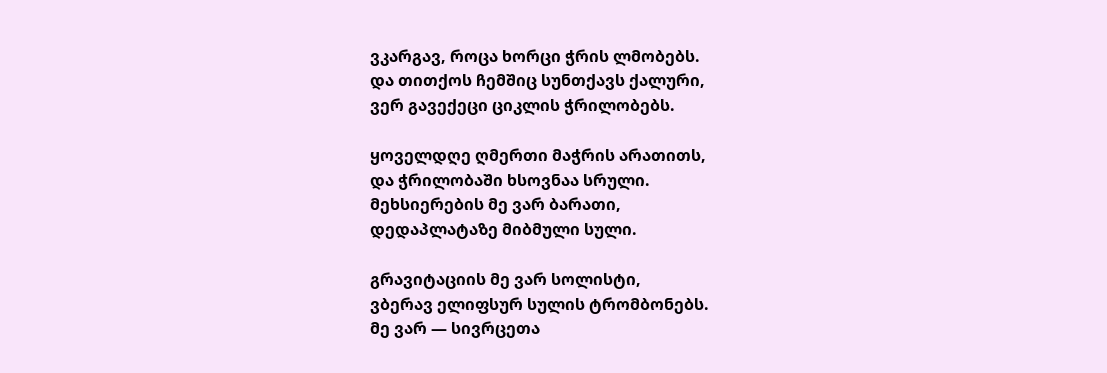ვკარგავ, როცა ხორცი ჭრის ლმობებს.
და თითქოს ჩემშიც სუნთქავს ქალური,
ვერ გავექეცი ციკლის ჭრილობებს.

ყოველდღე ღმერთი მაჭრის არათითს,
და ჭრილობაში ხსოვნაა სრული.
მეხსიერების მე ვარ ბარათი,
დედაპლატაზე მიბმული სული.

გრავიტაციის მე ვარ სოლისტი,
ვბერავ ელიფსურ სულის ტრომბონებს.
მე ვარ — სივრცეთა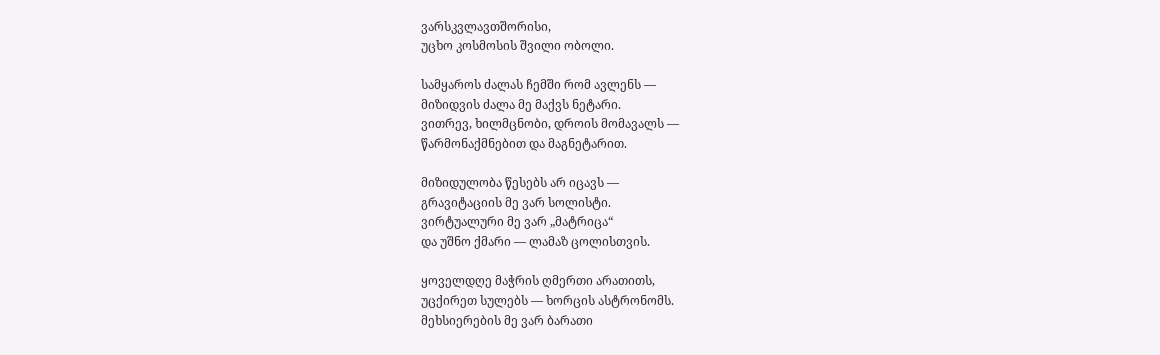ვარსკვლავთშორისი,
უცხო კოსმოსის შვილი ობოლი.

სამყაროს ძალას ჩემში რომ ავლენს —
მიზიდვის ძალა მე მაქვს ნეტარი.
ვითრევ, ხილმცნობი, დროის მომავალს —
წარმონაქმნებით და მაგნეტარით.

მიზიდულობა წესებს არ იცავს —
გრავიტაციის მე ვარ სოლისტი.
ვირტუალური მე ვარ „მატრიცა“
და უშნო ქმარი — ლამაზ ცოლისთვის.

ყოველდღე მაჭრის ღმერთი არათითს,
უცქირეთ სულებს — ხორცის ასტრონომს.
მეხსიერების მე ვარ ბარათი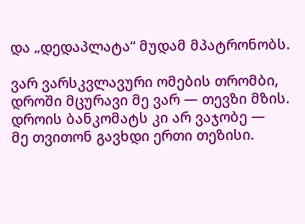და „დედაპლატა“ მუდამ მპატრონობს.

ვარ ვარსკვლავური ომების თრომბი,
დროში მცურავი მე ვარ — თევზი მზის.
დროის ბანკომატს კი არ ვაჯობე —
მე თვითონ გავხდი ერთი თეზისი.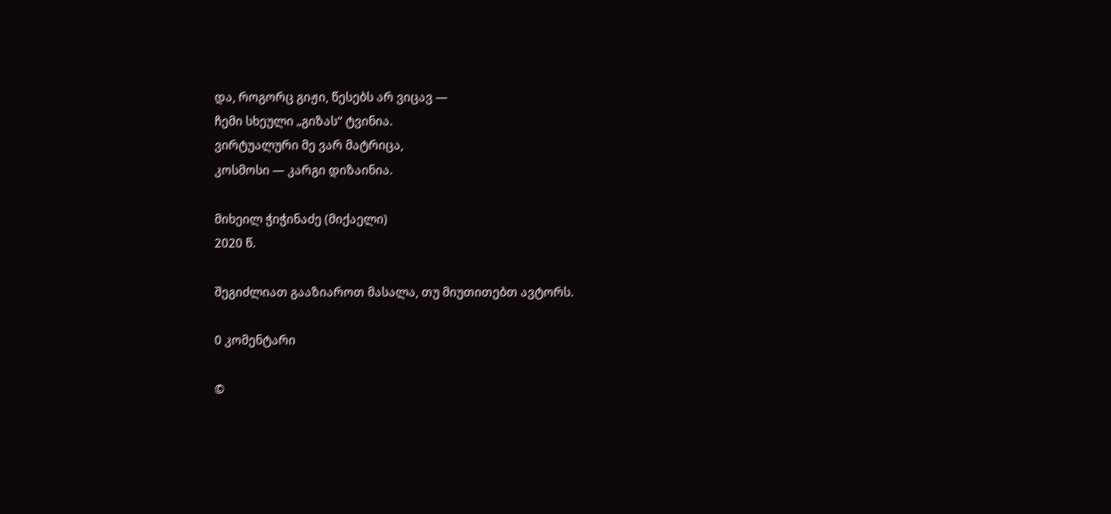და, როგორც გიჟი, წესებს არ ვიცავ —
ჩემი სხეული „გიზას“ ტვინია.
ვირტუალური მე ვარ მატრიცა,
კოსმოსი — კარგი დიზაინია.

მიხეილ ჭიჭინაძე (მიქაელი)
2020 წ.

შეგიძლიათ გააზიაროთ მასალა, თუ მიუთითებთ ავტორს.

0 კომენტარი

©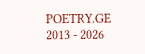POETRY.GE 2013 - 2026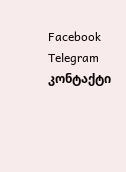Facebook Telegram კონტაქტი